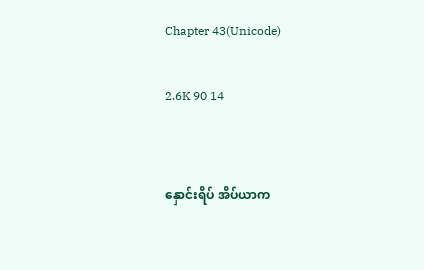Chapter 43(Unicode)

2.6K 90 14


နှောင်းရိပ် အိပ်ယာက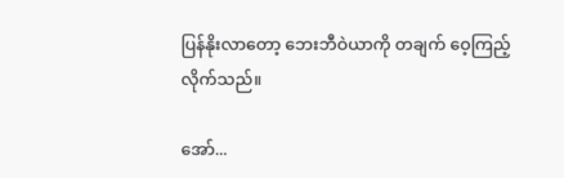ပြန်နိုးလာတော့ ဘေးဘီဝဲယာကို တချက် ဝေ့ကြည့်လိုက်သည်။

အော်...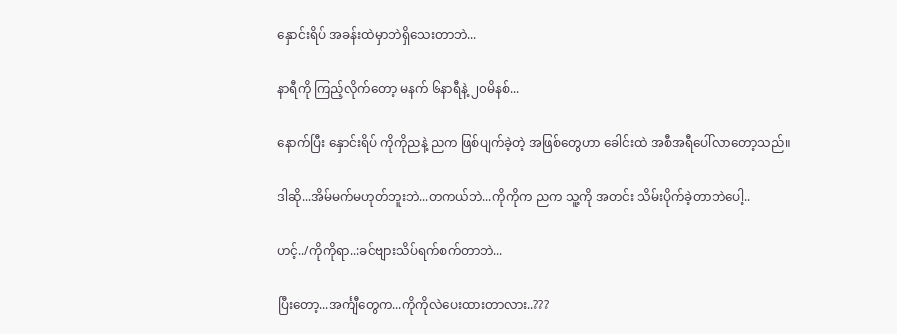နှောင်းရိပ် အခန်းထဲမှာဘဲရှိသေးတာဘဲ...

နာရီကို ကြည့်လိုက်တော့ မနက် ၆နာရီနဲ့ ၂၀မိနစ်...

နောက်ပြီး နှောင်းရိပ် ကိုကိုညနဲ့ ညက ဖြစ်ပျက်ခဲ့တဲ့ အဖြစ်တွေဟာ ခေါင်းထဲ အစီအရီပေါ်လာတော့သည်။

ဒါဆို...အိမ်မက်မဟုတ်ဘူးဘဲ...တကယ်ဘဲ...ကိုကိုက ညက သူ့ကို အတင်း သိမ်းပိုက်ခဲ့တာဘဲပေါ့..

ဟင့်../ကိုကိုရာ..:ခင်ဗျားသိပ်ရက်စက်တာဘဲ...

ပြီးတော့...အင်္ကျီတွေက...ကိုကိုလဲပေးထားတာလား..???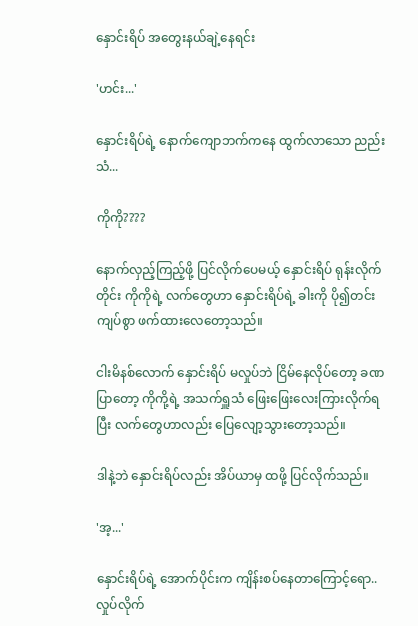နှောင်းရိပ် အတွေးနယ်ချဲ့နေရင်း

'ဟင်း...'

နှောင်းရိပ်ရဲ့ နောက်ကျောဘက်ကနေ ထွက်လာသော ညည်းသံ...

ကိုကို????

နောက်လှည့်ကြည့်ဖို့ ပြင်လိုက်ပေမယ့် နှောင်းရိပ် ရုန်းလိုက်တိုင်း ကိုကိုရဲ့ လက်တွေဟာ နှောင်းရိပ်ရဲ့ ခါးကို ပို၍တင်းကျပ်စွာ ဖက်ထားလေတော့သည်။

ငါးမိနစ်လောက် နှောင်းရိပ် မလှုပ်ဘဲ ငြိမ်နေလိုပ်တော့ ခဏပြာတော့ ကိုကို့ရဲ့ အသက်ရှူသံ ဖြေးဖြေးလေးကြားလိုက်ရပြီး လက်တွေဟာလည်း ပြေလျော့သွားတော့သည်။

ဒါနဲ့ဘဲ နှောင်းရိပ်လည်း အိပ်ယာမှ ထဖို့ ပြင်လိုက်သည်။

'အ့...'

နှောင်းရိပ်ရဲ့ အောက်ပိုင်းက ကျိန်းစပ်နေတာကြောင့်ရော..လှုပ်လိုက်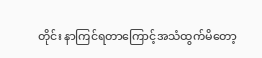တိုင်း နာကြင်ရတာကြောင့်အသံထွက်မိတော့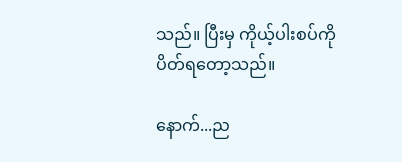သည်။ ပြီးမှ ကိုယ့်ပါးစပ်ကို ပိတ်ရတော့သည်။

နောက်...ည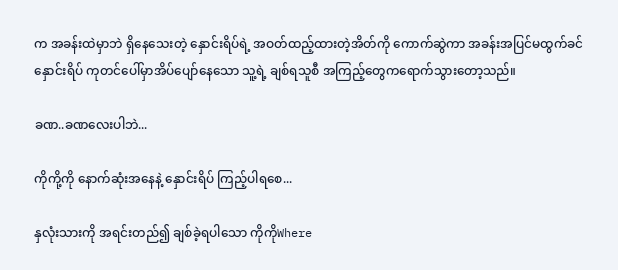က အခန်းထဲမှာဘဲ ရှိနေသေးတဲ့ နှောင်းရိပ်ရဲ့ အဝတ်ထည့်ထားတဲ့အိတ်ကို ကောက်ဆွဲကာ အခန်းအပြင်မထွက်ခင် နှောင်းရိပ် ကုတင်ပေါ်မှာအိပ်ပျော်နေသော သူ့ရဲ့ ချစ်ရသူစီ အကြည့်တွေကရောက်သွားတော့သည်။

ခဏ..ခဏလေးပါဘဲ...

ကိုကို့ကို နောက်ဆုံးအနေနဲ့ နှောင်းရိပ် ကြည့်ပါရစေ...

နှလုံးသားကို အရင်းတည်၍ ချစ်ခဲ့ရပါသော ကိုကိုWhere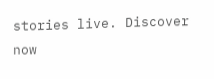stories live. Discover now